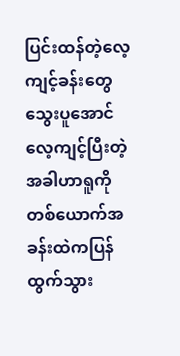ပြင်းထန်တဲ့လေ့ကျင့်ခန်းတွေသွေးပူအောင်လေ့ကျင့်ပြီးတဲ့အခါဟာရူကိုတစ်ယောက်အခန်းထဲကပြန်ထွက်သွား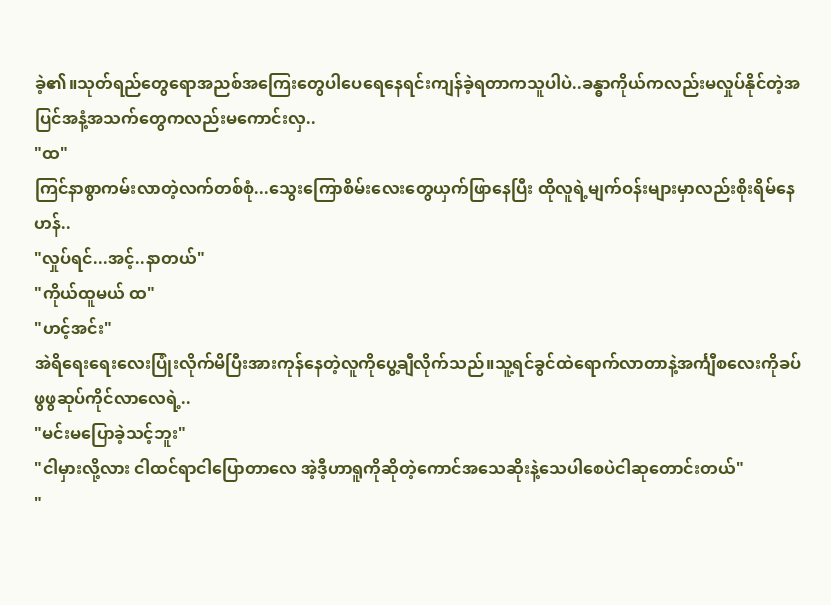ခဲ့၏။သုတ်ရည်တွေရောအညစ်အကြေးတွေပါပေရေနေရင်းကျန်ခဲ့ရတာကသူပါပဲ..ခန္ဓာကိုယ်ကလည်းမလှုပ်နိုင်တဲ့အပြင်အနံ့အသက်တွေကလည်းမကောင်းလှ..
"ထ"
ကြင်နာစွာကမ်းလာတဲ့လက်တစ်စုံ...သွေးကြောစိမ်းလေးတွေယှက်ဖြာနေပြီး ထိုလူရဲ့မျက်ဝန်းများမှာလည်းစိုးရိမ်နေဟန်..
"လှုပ်ရင်...အင့်..နာတယ်"
"ကိုယ်ထူမယ် ထ"
"ဟင့်အင်း"
အဲရိရေးရေးလေးပြုံးလိုက်မိပြီးအားကုန်နေတဲ့လူကိုပွေ့ချီလိုက်သည်။သူ့ရင်ခွင်ထဲရောက်လာတာနဲ့အင်္ကျီစလေးကိုခပ်ဖွဖွဆုပ်ကိုင်လာလေရဲ့..
"မင်းမပြောခဲ့သင့်ဘူး"
"ငါမှားလို့လား ငါထင်ရာငါပြောတာလေ အဲ့ဒီ့ဟာရူကိုဆိုတဲ့ကောင်အသေဆိုးနဲ့သေပါစေပဲငါဆုတောင်းတယ်"
"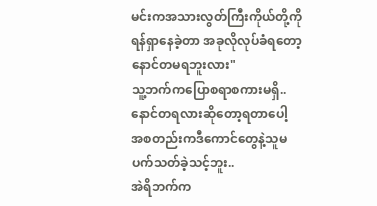မင်းကအသားလွတ်ကြီးကိုယ်တို့ကိုရန်ရှာနေခဲ့တာ အခုလိုလုပ်ခံရတော့နောင်တမရဘူးလား"
သူ့ဘက်ကပြောစရာစကားမရှိ..နောင်တရလားဆိုတော့ရတာပေါ့ အစတည်းကဒီကောင်တွေနဲ့သူမပက်သတ်ခဲ့သင့်ဘူး..
အဲရိဘက်က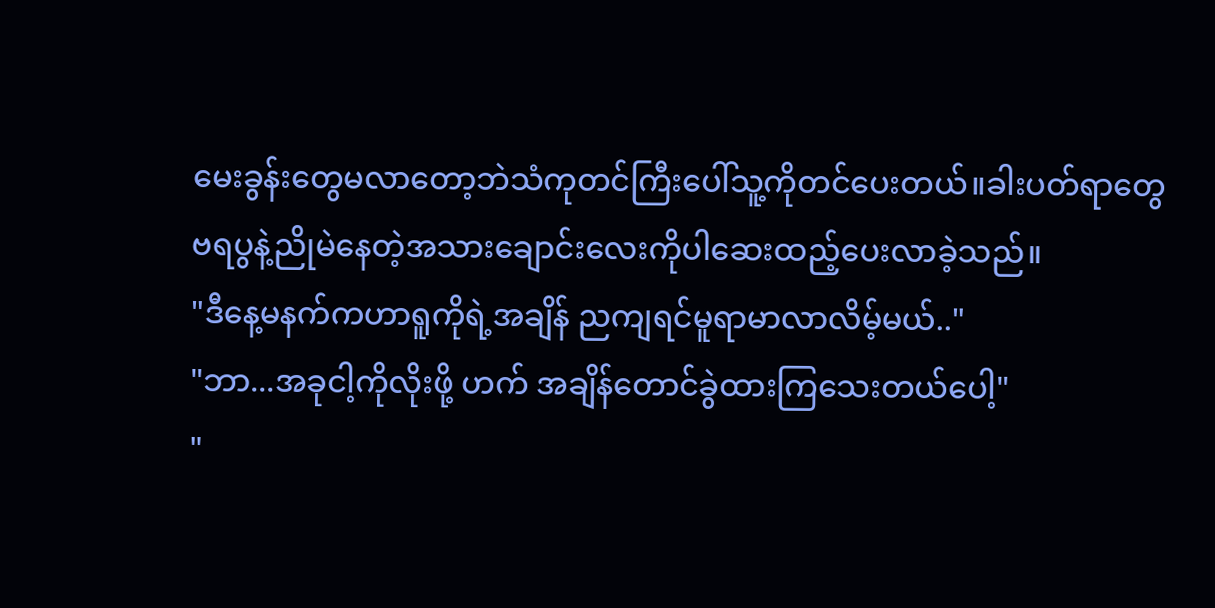မေးခွန်းတွေမလာတော့ဘဲသံကုတင်ကြီးပေါ်သူ့ကိုတင်ပေးတယ်။ခါးပတ်ရာတွေဗရပွနဲ့ညိုမဲနေတဲ့အသားချောင်းလေးကိုပါဆေးထည့်ပေးလာခဲ့သည်။
"ဒီနေ့မနက်ကဟာရူကိုရဲ့အချိန် ညကျရင်မူရာမာလာလိမ့်မယ်.."
"ဘာ...အခုငါ့ကိုလိုးဖို့ ဟက် အချိန်တောင်ခွဲထားကြသေးတယ်ပေါ့"
"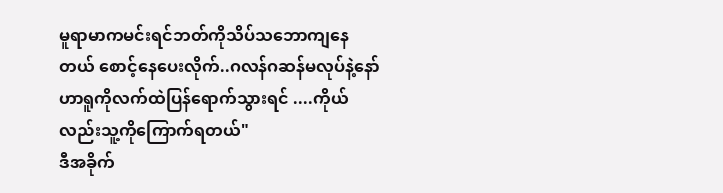မူရာမာကမင်းရင်ဘတ်ကိုသိပ်သဘောကျနေတယ် စောင့်နေပေးလိုက်..ဂလန်ဂဆန်မလုပ်နဲ့နော် ဟာရူကိုလက်ထဲပြန်ရောက်သွားရင် ....ကိုယ်လည်းသူ့ကိုကြောက်ရတယ်"
ဒီအခိုက်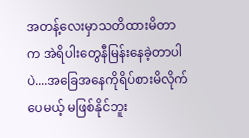အတန့်လေးမှာသတိထားမိတာက အဲရိပါးတွေနီမြန်းနေခဲ့တာပါပဲ....အခြေအနေကိုရိပ်စားမိလိုက်ပေမယ့် မဖြစ်နိုင်ဘူး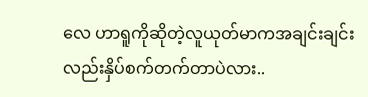လေ ဟာရူကိုဆိုတဲ့လူယုတ်မာကအချင်းချင်းလည်းနှိပ်စက်တက်တာပဲလား..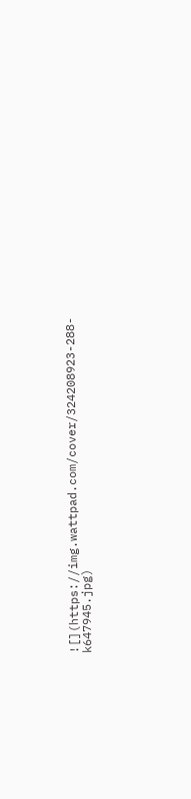![](https://img.wattpad.com/cover/324208923-288-k647945.jpg)